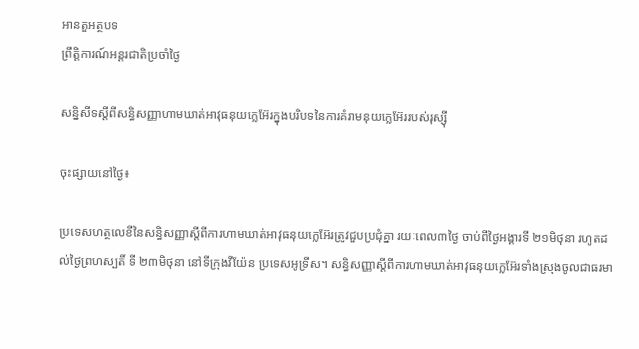អានតួអត្ថបទ
ព្រឹត្តិការណ៍អន្តរជាតិប្រចាំថ្ងៃ

សន្និសីទស្តីពីសន្ធិសញ្ញាហាមឃាត់អាវុធនុយក្លេអ៊ែរក្នុងបរិបទនៃការគំរាមនុយក្លេអ៊ែររបស់រុស្ស៊ី

ចុះផ្សាយនៅថ្ងៃ៖

ប្រទេសហត្ថលេខីនៃសន្ធិសញ្ញាស្តីពីការហាមឃាត់អាវុធនុយក្លេអ៊ែរត្រូវជួបប្រជុំគ្នា រយៈពេល៣ថ្ងៃ ចាប់ពីថ្ងៃអង្គារទី ២១មិថុនា រហូតដល់ថ្ងៃព្រហស្បតិ៍ ទី ២៣មិថុនា នៅទីក្រុងវីយ៉ែន ប្រទេសអូទ្រីស។ សន្ធិសញ្ញាស្តីពីការហាមឃាត់អាវុធនុយក្លេអ៊ែរទាំងស្រុងចូលជាធរមា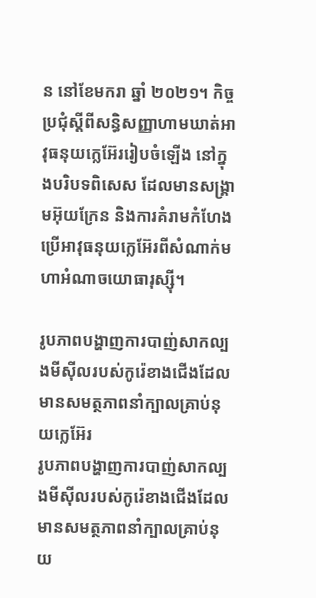ន នៅខែមករា ឆ្នាំ ២០២១។ កិច្ចប្រជុំស្តីពីសន្ធិសញ្ញាហាមឃាត់អាវុធនុយក្លេអ៊ែររៀបចំឡើង នៅក្នុងបរិបទពិសេស ដែលមានសង្រ្គាមអ៊ុយក្រែន និងការគំរាមកំហែងប្រើអាវុធនុយក្លេអ៊ែរពីសំណាក់មហាអំណាចយោធារុស្ស៊ី។

រូបភាពបង្ហាញការបាញ់សាកល្បងមីស៊ីលរបស់កូរ៉េខាងជើងដែលមានសមត្ថភាពនាំក្បាលគ្រាប់នុយក្លេអ៊ែរ
រូបភាពបង្ហាញការបាញ់សាកល្បងមីស៊ីលរបស់កូរ៉េខាងជើងដែលមានសមត្ថភាពនាំក្បាលគ្រាប់នុយ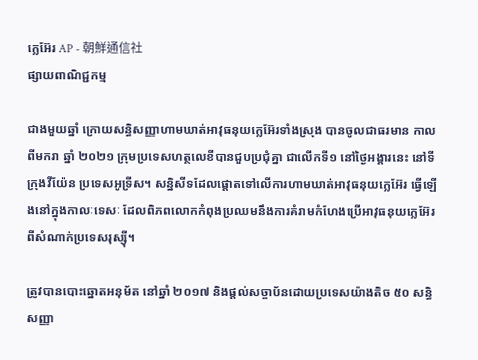ក្លេអ៊ែរ AP - 朝鮮通信社
ផ្សាយពាណិជ្ជកម្ម

ជាងមួយឆ្នាំ ក្រោយសន្ធិសញ្ញាហាមឃាត់អាវុធនុយក្លេអ៊ែរទាំងស្រុង បានចូលជាធរមាន កាលពីមករា ឆ្នាំ ២០២១ ក្រុមប្រទេសហត្ថលេខីបានជួបប្រជុំគ្នា ជាលើកទី១ នៅថ្ងៃអង្គារនេះ នៅទីក្រុងវីយ៉ែន ប្រទេសអូទ្រីស។ សន្និសីទដែលផ្តោតទៅលើការហាមឃាត់អាវុធនុយក្លេអ៊ែរ ធ្វើឡើងនៅក្នុងកាលៈទេសៈ ដែលពិភពលោកកំពុងប្រឈមនឹងការគំរាមកំហែងប្រើអាវុធនុយក្លេអ៊ែរ ពីសំណាក់ប្រទេសរុស្ស៊ី។

ត្រូវបានបោះឆ្នោតអនុម័ត នៅឆ្នាំ ២០១៧ និងផ្តល់សច្ចាប័នដោយប្រទេសយ៉ាងតិច ៥០ សន្ធិសញ្ញា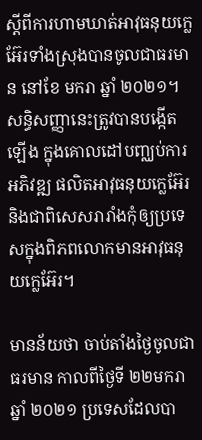ស្តីពីការហាមឃាត់អាវុធនុយក្លេអ៊ែរទាំងស្រុងបានចូលជាធរមាន នៅខែ មករា ឆ្នាំ ២០២១។ សន្ធិសញ្ញានេះត្រូវបានបង្កើតឡើង ក្នុងគោលដៅបញ្ឈប់ការអភិវឌ្ឍ ផលិតអាវុធនុយក្លេអ៊ែរ និងជាពិសេសរារាំងកុំឲ្យប្រទេសក្នុងពិភពលោកមានអាវុធនុយក្លេអ៊ែរ។

មានន័យថា ចាប់តាំងថ្ងៃចូលជាធរមាន កាលពីថ្ងៃទី ២២មករា ឆ្នាំ ២០២១ ប្រទេសដែលបា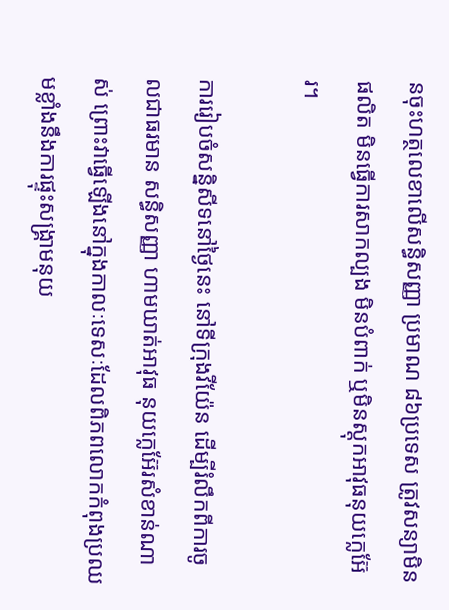នចុះហត្ថលេខាលើសន្ធិសញ្ញា ប្រមាណ ៨៦ប្រទេស ត្រូវសន្យាមិនផលិត មិនធ្វើការសាកល្បង មិនបំពាក់ ឬមិនស្តុកអាវុធនុយក្លេអ៊ែរ។

ការរៀបចំសន្និសីទនៅថ្ងៃនេះ នៅទីក្រុងវីយ៉ែន ដើម្បីរំលឹកពីការចូលជាធរមាន សន្ធិសញ្ញា ហាមឃាត់អាវុធ នុយក្លេអ៊ែរសំខាន់ណាស់ ព្រោះវាធ្វើឡើងនៅក្នុងកាលៈទេសៈដែលពិភពលោកកំពុងប្រឈមខ្លាំងនឹងការផ្ទុះសង្រ្គាមនុយ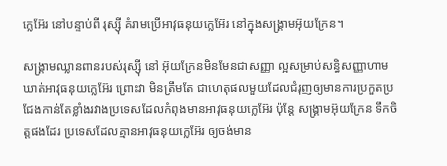ក្លេអ៊ែរ នៅបន្ទាប់ពី រុស្ស៊ី គំរាមប្រើអាវុធនុយក្លេអ៊ែរ នៅក្នុងសង្រ្គាមអ៊ុយក្រែន។

សង្រ្គាមឈ្លានពានរបស់រុស្ស៊ី នៅ អ៊ុយក្រែនមិនមែនជាសញ្ញា ល្អសម្រាប់សន្ធិសញ្ញាហាមឃាត់អាវុធនុយក្លេអ៊ែរ ព្រោះវា មិនត្រឹមតែ ជាហេតុផលមួយដែលជំរុញឲ្យមានការប្រកួតប្រជែងកាន់តែខ្លាំងរវាងប្រទេសដែលកំពុងមានអាវុធនុយក្លេអ៊ែរ ប៉ុន្តែ សង្រ្គាមអ៊ុយក្រែន ទឹកចិត្តផងដែរ ប្រទេសដែលគ្មានអាវុធនុយក្លេអ៊ែរ ឲ្យចង់មាន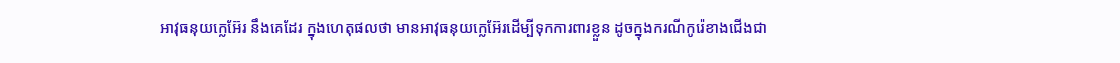អាវុធនុយក្លេអ៊ែរ នឹងគេដែរ ក្នុងហេតុផលថា មានអាវុធនុយក្លេអ៊ែរដើម្បីទុកការពារខ្លួន ដូចក្នុងករណីកូរ៉េខាងជើងជា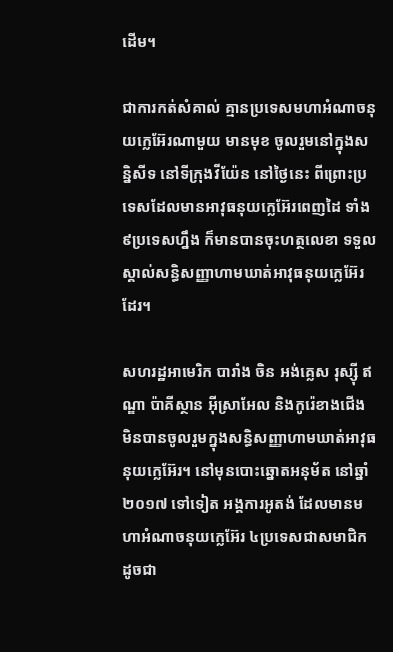ដើម។

ជាការកត់សំគាល់ គ្មានប្រទេសមហាអំណាចនុយក្លេអ៊ែរណាមួយ មានមុខ ចូលរួមនៅក្នុងសន្និសីទ នៅទីក្រុងវីយ៉ែន នៅថ្ងៃនេះ ពីព្រោះប្រទេសដែលមានអាវុធនុយក្លេអ៊ែរពេញដៃ ទាំង៩ប្រទេសហ្នឹង ក៏មានបានចុះហត្ថលេខា ទទួលស្គាល់សន្ធិសញ្ញាហាមឃាត់អាវុធនុយក្លេអ៊ែរដែរ។

សហរដ្ឋអាមេរិក បារាំង ចិន អង់គ្លេស រុស្ស៊ី ឥណ្ឌា ប៉ាគីស្ថាន អ៊ីស្រាអែល និងកូរ៉េខាងជើង មិនបានចូលរួមក្នុងសន្ធិសញ្ញាហាមឃាត់អាវុធនុយក្លេអ៊ែរ។ នៅមុនបោះឆ្នោតអនុម័ត នៅឆ្នាំ ២០១៧ ទៅទៀត អង្គការអូតង់ ដែលមានមហាអំណាចនុយក្លេអ៊ែរ ៤ប្រទេសជាសមាជិក ដូចជា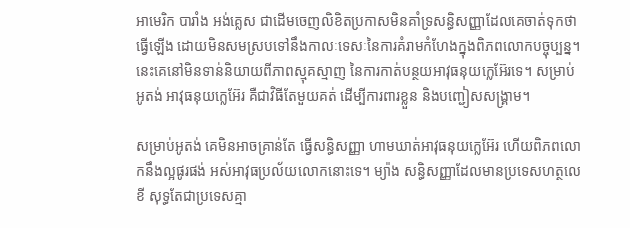អាមេរិក បារាំង អង់គ្លេស ជាដើមចេញលិខិតប្រកាសមិនគាំទ្រសន្ធិសញ្ញាដែលគេចាត់ទុកថា ធ្វើឡើង ដោយមិនសមស្របទៅនឹងកាលៈទេសៈនៃការគំរាមកំហែងក្នុងពិភពលោកបច្ចុប្បន្ន។ នេះគេនៅមិនទាន់និយាយពីភាពស្មុគស្មាញ នៃការកាត់បន្ថយអាវុធនុយក្លេអ៊ែរទេ។ សម្រាប់អូតង់ អាវុធនុយក្លេអ៊ែរ គឺជាវិធីតែមួយគត់ ដើម្បីការពារខ្លួន និងបញ្ជៀសសង្រ្គាម។

សម្រាប់អូតង់ គេមិនអាចគ្រាន់តែ ធ្វើសន្ធិសញ្ញា ហាមឃាត់អាវុធនុយក្លេអ៊ែរ ហើយពិភពលោកនឹងល្អផូរផង់ អស់អាវុធប្រល័យលោកនោះទេ។ ម្យ៉ាង សន្ធិសញ្ញាដែលមានប្រទេសហត្ថលេខី សុទ្ធតែជាប្រទេសគ្មា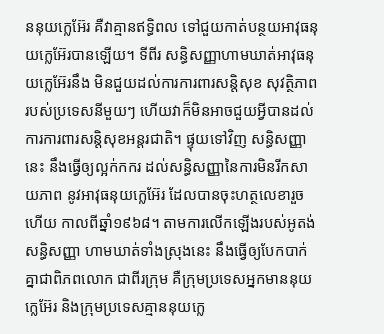ននុយក្លេអ៊ែរ គឺវាគ្មានឥទ្ធិពល ទៅជួយកាត់បន្ថយអាវុធនុយក្លេអ៊ែរបានឡើយ។ ទីពីរ សន្ធិសញ្ញាហាមឃាត់អាវុធនុយក្លេអ៊ែរនឹង មិនជួយដល់ការការពារសន្តិសុខ សុវត្ថិភាពរបស់ប្រទេសនីមួយៗ ហើយវាក៏មិនអាចជួយអ្វីបានដល់ការការពារសន្តិសុខអន្តរជាតិ។ ផ្ទុយទៅវិញ សន្ធិសញ្ញានេះ នឹងធ្វើឲ្យល្អក់កករ ដល់សន្ធិសញ្ញានៃការមិនរីកសាយភាព នូវអាវុធនុយក្លេអ៊ែរ ដែលបានចុះហត្ថលេខារួចហើយ កាលពីឆ្នាំ១៩៦៨។ តាមការលើកឡើងរបស់អូតង់ សន្ធិសញ្ញា ហាមឃាត់ទាំងស្រុងនេះ នឹងធ្វើឲ្យបែកបាក់គ្នាជាពិភពលោក ជាពីរក្រុម គឺក្រុមប្រទេសអ្នកមាននុយក្លេអ៊ែរ និងក្រុមប្រទេសគ្មាននុយក្លេ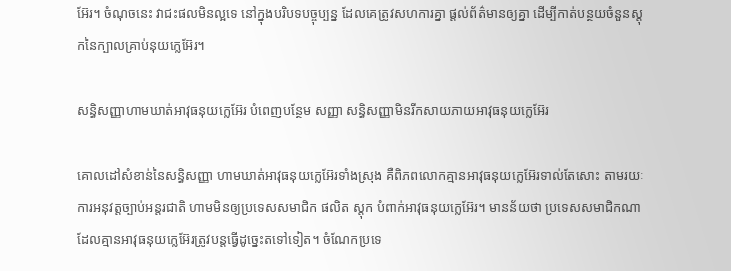អ៊ែរ។ ចំណុចនេះ វាជះផលមិនល្អទេ នៅក្នុងបរិបទបច្ចុប្បន្ន ដែលគេត្រូវសហការគ្នា ផ្តល់ព័ត៌មានឲ្យគ្នា ដើម្បីកាត់បន្ថយចំនួនស្តុកនៃក្បាលគ្រាប់នុយក្លេអ៊ែរ។

សន្ធិសញ្ញាហាមឃាត់អាវុធនុយក្លេអ៊ែរ បំពេញបន្ថែម សញ្ញា សន្ធិសញ្ញាមិនរីកសាយភាយអាវុធនុយក្លេអ៊ែរ

គោលដៅសំខាន់នៃសន្ធិសញ្ញា ហាមឃាត់អាវុធនុយក្លេអ៊ែរទាំងស្រុង គឺពិភពលោកគ្មានអាវុធនុយក្លេអ៊ែរទាល់តែសោះ តាមរយៈការអនុវត្តច្បាប់អន្តរជាតិ ហាមមិនឲ្យប្រទេសសមាជិក ផលិត ស្តុក បំពាក់អាវុធនុយក្លេអ៊ែរ។ មានន័យថា ប្រទេសសមាជិកណាដែលគ្មានអាវុធនុយក្លេអ៊ែរត្រូវបន្តធ្វើដូច្នេះតទៅទៀត។ ចំណែកប្រទេ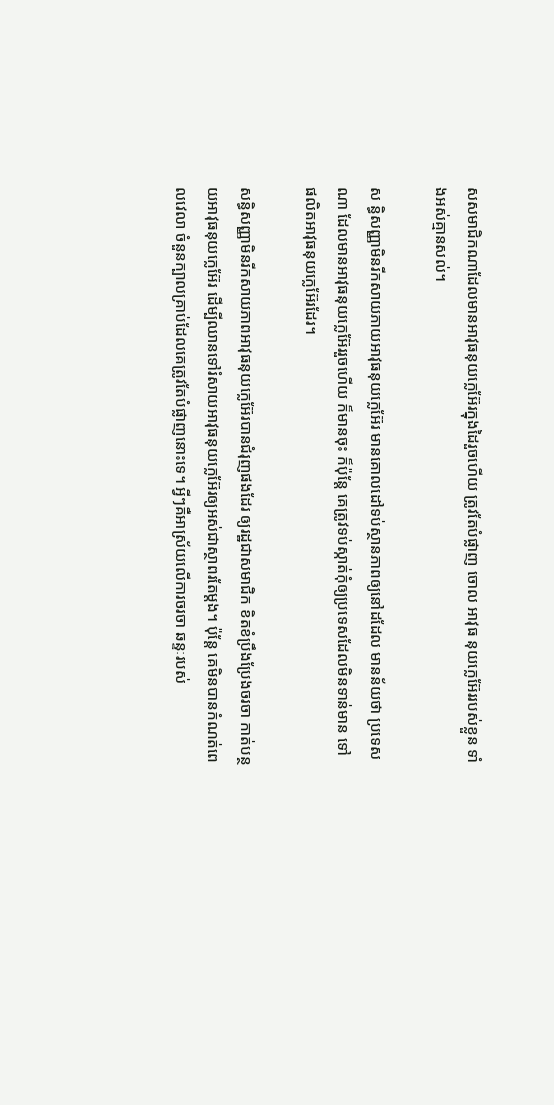សសមាជិកណាដែលមានអាវុធនុយក្លេអ៊ែរក្នុងដៃរួចហើយ ត្រូវតែបំផ្លាញ ចោល អាវុធ នុយក្លេអ៊ែររបស់ខ្លួន ទាំងអស់គ្មានសល់។

ស ន្ធិសញ្ញាមិនរីកសាយភាយអាវុធនុយក្លេអ៊ែរ មានគោលដៅទប់ស្ថានភាពឲ្យនៅដដែល មានន័យថា ប្រទេសណា ដែលមានអាវុធនុយក្លេអ៊ែររួចហើយ ក៏មានចុះ ក៏ប៉ុន្តែ គេត្រូវទប់ស្កាត់កុំឲ្យប្រទេសដែលមិនទាន់មាន ទៅផលិតអាវុធនុយក្លេអ៊ែរដែរ។

សន្ធិសញ្ញាមិនរីកសាយភាពអាវុធនុយក្លេអ៊ែរបានជំរុញផងដែរ ឲ្យរដ្ឋជាសមាជិក ខិតខំប្រឹងប្រែងចរចា កាត់បន្ថយអាវុធនុយក្លេអ៊ែរ ដើម្បីឈានទៅរំសាយអាវុធនុយក្លេអ៊ែរឲ្យអស់ជាស្ថាពរតែម្តង។ ប៉ុន្តែ គេមិនបានកំណត់ពេលវេលា ចំនួនក្បាលគ្រាប់ដែលគេត្រូវតែបំផ្លាញនោះទេ។ អ្វីៗគឺអាស្រ័យលើការចរចា ឆន្ទៈរបស់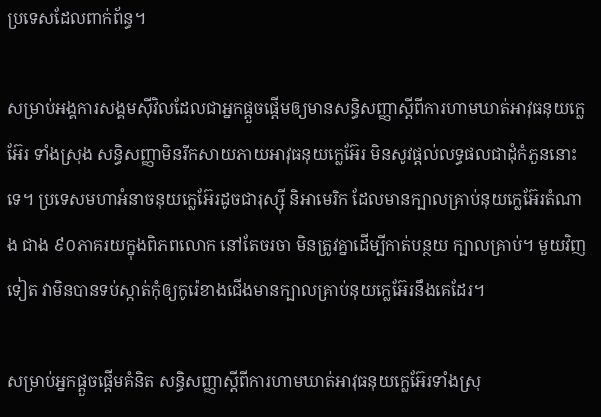ប្រទេសដែលពាក់ព័ន្ធ។

សម្រាប់អង្គការសង្គមស៊ីវិលដែលជាអ្នកផ្តួចផ្តើមឲ្យមានសន្ធិសញ្ញាស្តីពីការហាមឃាត់អាវុធនុយក្លេអ៊ែរ ទាំងស្រុង សន្ធិសញ្ញាមិនរីកសាយភាយអាវុធនុយក្លេអ៊ែរ មិនសូវផ្តល់លទ្ធផលជាដុំកំភួននោះទេ។ ប្រទេសមហាអំនាចនុយក្លេអ៊ែរដូចជារុស្ស៊ី និអាមេរិក ដែលមានក្បាលគ្រាប់នុយក្លេអ៊ែរតំណាង ជាង ៩០ភាគរយក្នុងពិភពលោក នៅតែចរចា មិនត្រូវគ្នាដើម្បីកាត់បន្ថយ ក្បាលគ្រាប់។ មួយវិញទៀត វាមិនបានទប់ស្កាត់កុំឲ្យកូរ៉េខាងជើងមានក្បាលគ្រាប់នុយក្លេអ៊ែរនឹងគេដែរ។

សម្រាប់អ្នកផ្តួចផ្តើមគំនិត សន្ធិសញ្ញាស្តីពីការហាមឃាត់អាវុធនុយក្លេអ៊ែរទាំងស្រុ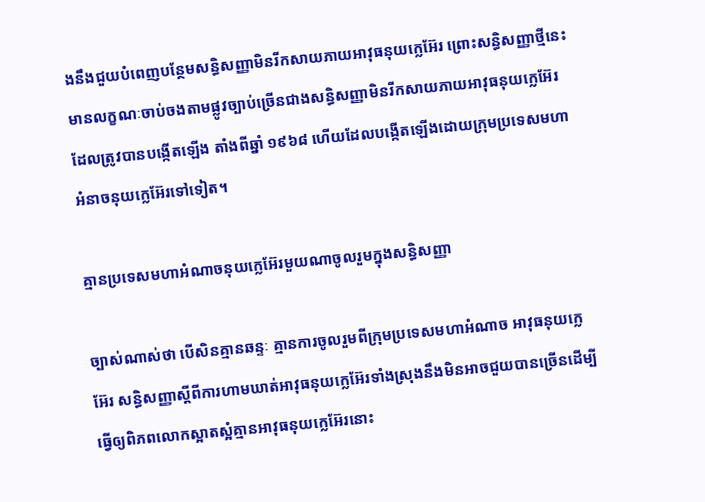ងនឹងជួយបំពេញបន្ថែមសន្ធិសញ្ញាមិនរីកសាយភាយអាវុធនុយក្លេអ៊ែរ ព្រោះសន្ធិសញ្ញាថ្មីនេះ មានលក្ខណៈចាប់ចងតាមផ្លូវច្បាប់ច្រើនជាងសន្ធិសញ្ញាមិនរីកសាយភាយអាវុធនុយក្លេអ៊ែរ ដែលត្រូវបានបង្កើតឡើង តាំងពីឆ្នាំ ១៩៦៨ ហើយដែលបង្កើតឡើងដោយក្រុមប្រទេសមហាអំនាចនុយក្លេអ៊ែរទៅទៀត។

គ្មានប្រទេសមហាអំណាចនុយក្លេអ៊ែរមួយណាចូលរួមក្នុងសន្ធិសញ្ញា

ច្បាស់ណាស់ថា បើសិនគ្មានឆន្ទៈ គ្មានការចូលរួមពីក្រុមប្រទេសមហាអំណាច អាវុធនុយក្លេអ៊ែរ សន្ធិសញ្ញាស្តីពីការហាមឃាត់អាវុធនុយក្លេអ៊ែរទាំងស្រុងនឹងមិនអាចជួយបានច្រើនដើម្បីធ្វើឲ្យពិភពលោកស្អាតស្អំគ្មានអាវុធនុយក្លេអ៊ែរនោះ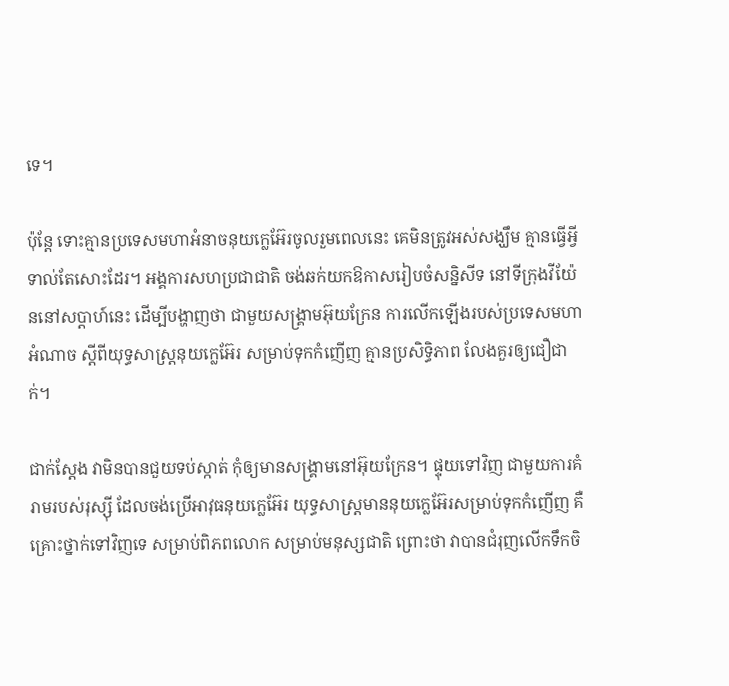ទេ។

ប៉ុន្តែ ទោះគ្មានប្រទេសមហាអំនាចនុយក្លេអ៊ែរចូលរួមពេលនេះ គេមិនត្រូវអស់សង្ឃឹម គ្មានធ្វើអ្វីទាល់តែសោះដែរ។ អង្គការសហប្រជាជាតិ ចង់ឆក់យកឱកាសរៀបចំសន្និសីទ នៅទីក្រុងវីយ៉ែននៅសប្តាហ៍នេះ ដើម្បីបង្ហាញថា ជាមួយសង្រ្គាមអ៊ុយក្រែន ការលើកឡើងរបស់ប្រទេសមហាអំណាច ស្តីពីយុទ្ធសាស្រ្តនុយក្លេអ៊ែរ សម្រាប់ទុកកំញើញ គ្មានប្រសិទ្ធិភាព លែងគួរឲ្យជឿជាក់។

ជាក់ស្តែង វាមិនបានជួយទប់ស្កាត់ កុំឲ្យមានសង្រ្គាមនៅអ៊ុយក្រែន។ ផ្ទុយទៅវិញ ជាមួយការគំរាមរបស់រុស្ស៊ី ដែលចង់ប្រើអាវុធនុយក្លេអ៊ែរ យុទ្ធសាស្រ្តមាននុយក្លេអ៊ែរសម្រាប់ទុកកំញើញ គឺគ្រោះថ្នាក់ទៅវិញទេ សម្រាប់ពិភពលោក សម្រាប់មនុស្សជាតិ ព្រោះថា វាបានជំរុញលើកទឹកចិ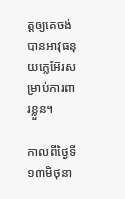ត្តឲ្យគេចង់បានអាវុធនុយក្លេអ៊ែរសម្រាប់ការពារខ្លួន។

កាលពីថ្ងៃទី១៣មិថុនា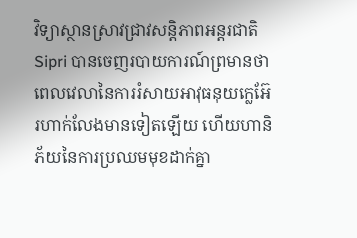វិទ្យាស្ថានស្រាវជ្រាវសន្តិភាពអន្តរជាតិ Sipri បានចេញរបាយការណ៍ព្រមានថា ពេលវេលានៃការរំសាយអាវុធនុយក្លេអ៊ែរហាក់លែងមានទៀតឡើយ ហើយហានិភ័យនៃការប្រឈមមុខដាក់គ្នា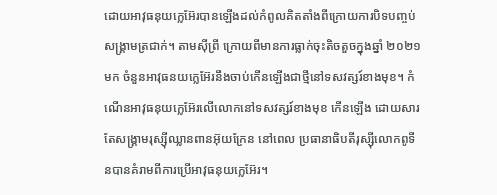ដោយអាវុធនុយក្លេអ៊ែរបានឡើងដល់កំពូលគិតតាំងពីក្រោយការបិទបញ្ចប់សង្រ្គាមត្រជាក់។ តាមស៊ីព្រី ក្រោយពីមានការធ្លាក់ចុះតិចតួចក្នុងឆ្នាំ ២០២១ មក ចំនួនអាវុធនយក្លេអ៊ែរនឹងចាប់កើនឡើងជាថ្មីនៅទសវត្សរ៍ខាងមុខ។ កំណើនអាវុធនុយក្លេអ៊ែរលើលោកនៅទសវត្សរ៍ខាងមុខ កើនឡើង ដោយសារតែសង្រ្គាមរុស្ស៊ីឈ្លានពានអ៊ុយក្រែន នៅពេល ប្រធានាធិបតីរុស្ស៊ីលោកពូទីនបានគំរាមពីការប្រើអាវុធនុយក្លេអ៊ែរ។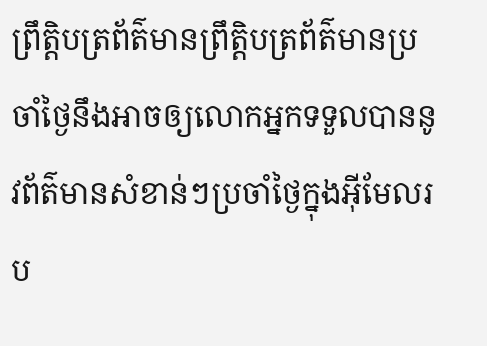ព្រឹត្តិបត្រព័ត៌មានព្រឹត្តិបត្រព័ត៌មានប្រចាំថ្ងៃនឹងអាចឲ្យលោកអ្នកទទួលបាននូវព័ត៌មានសំខាន់ៗប្រចាំថ្ងៃក្នុងអ៊ីមែលរប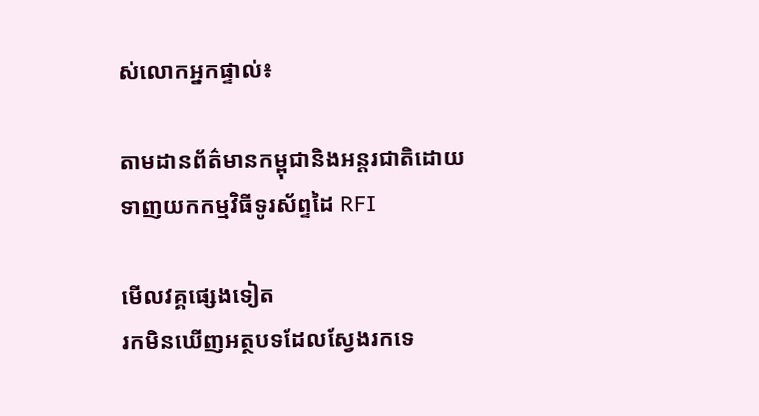ស់លោកអ្នកផ្ទាល់៖

តាមដានព័ត៌មានកម្ពុជានិងអន្តរជាតិដោយទាញយកកម្មវិធីទូរស័ព្ទដៃ RFI

មើលវគ្គផ្សេងទៀត
រកមិនឃើញអត្ថបទដែលស្វែងរកទេ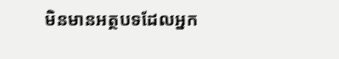មិនមានអត្ថបទដែលអ្នក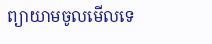ព្យាយាមចូលមើលទេ